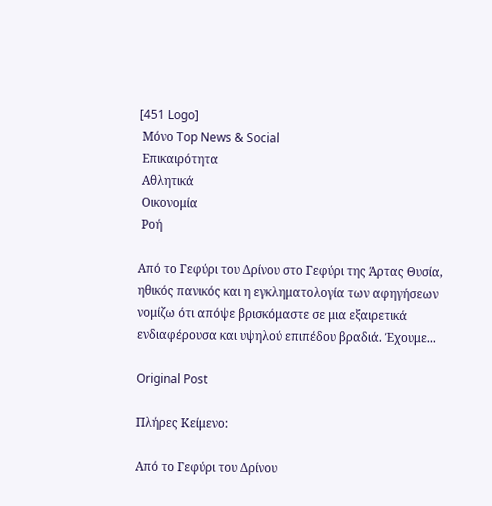[451 Logo]
 Μόνο Top News & Social
 Επικαιρότητα
 Αθλητικά
 Οικονομία
 Ροή

Από το Γεφύρι του Δρίνου στο Γεφύρι της Άρτας Θυσία, ηθικός πανικός και η εγκληματολογία των αφηγήσεων νομίζω ότι απόψε βρισκόμαστε σε μια εξαιρετικά ενδιαφέρουσα και υψηλού επιπέδου βραδιά. Έχουμε...

Original Post

Πλήρες Κείμενο:

Από το Γεφύρι του Δρίνου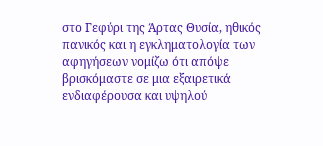στο Γεφύρι της Άρτας Θυσία, ηθικός πανικός και η εγκληματολογία των αφηγήσεων νομίζω ότι απόψε βρισκόμαστε σε μια εξαιρετικά ενδιαφέρουσα και υψηλού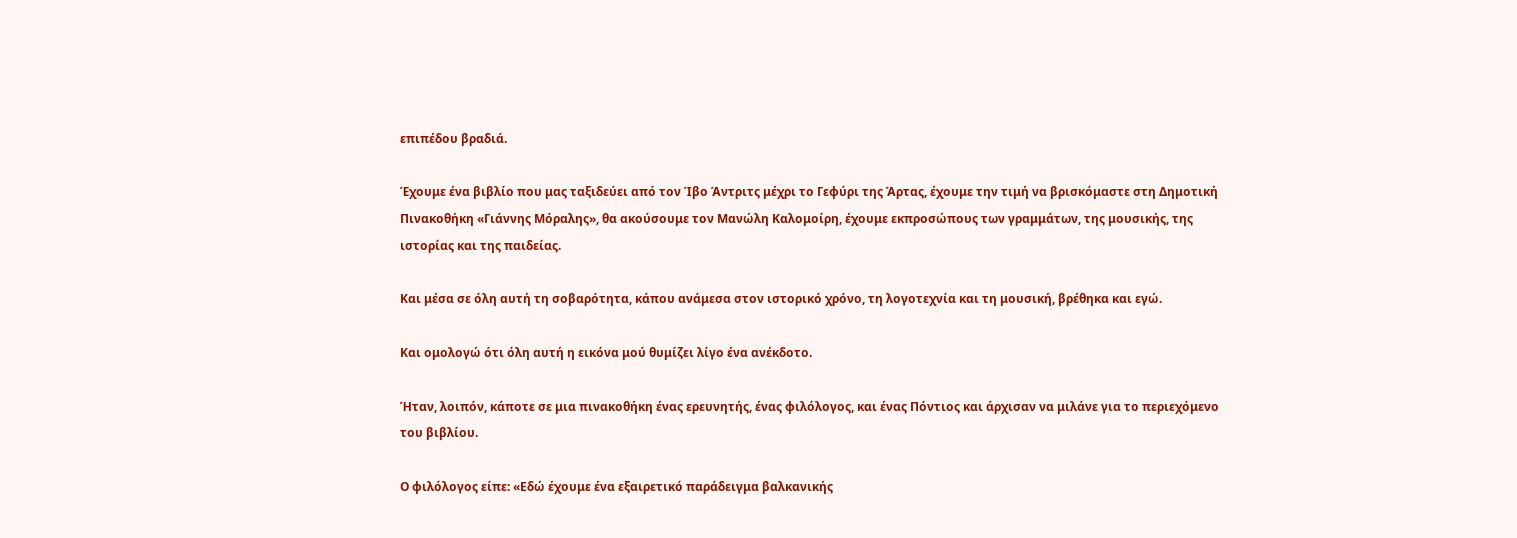επιπέδου βραδιά.

Έχουμε ένα βιβλίο που μας ταξιδεύει από τον Ίβο Άντριτς μέχρι το Γεφύρι της Άρτας, έχουμε την τιμή να βρισκόμαστε στη Δημοτική Πινακοθήκη «Γιάννης Μόραλης», θα ακούσουμε τον Μανώλη Καλομοίρη, έχουμε εκπροσώπους των γραμμάτων, της μουσικής, της ιστορίας και της παιδείας.

Και μέσα σε όλη αυτή τη σοβαρότητα, κάπου ανάμεσα στον ιστορικό χρόνο, τη λογοτεχνία και τη μουσική, βρέθηκα και εγώ.

Και ομολογώ ότι όλη αυτή η εικόνα μού θυμίζει λίγο ένα ανέκδοτο.

Ήταν, λοιπόν, κάποτε σε μια πινακοθήκη ένας ερευνητής, ένας φιλόλογος, και ένας Πόντιος και άρχισαν να μιλάνε για το περιεχόμενο του βιβλίου.

Ο φιλόλογος είπε: «Εδώ έχουμε ένα εξαιρετικό παράδειγμα βαλκανικής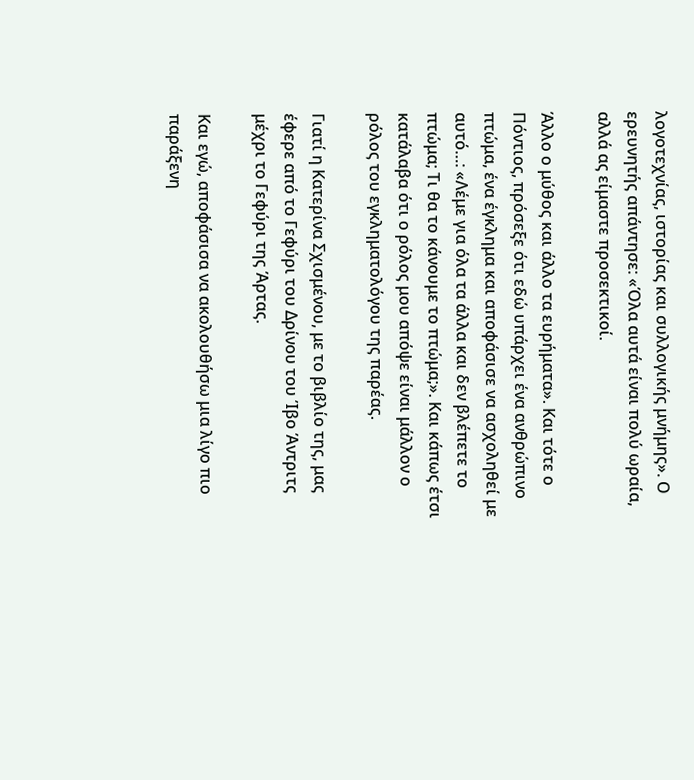λογοτεχνίας, ιστορίας και συλλογικής μνήμης». Ο ερευνητής απάντησε: «Όλα αυτά είναι πολύ ωραία, αλλά ας είμαστε προσεκτικοί.

Άλλο ο μύθος και άλλο τα ευρήματα». Και τότε ο Πόντιος, πρόσεξε ότι εδώ υπάρχει ένα ανθρώπινο πτώμα, ένα έγκλημα και αποφάσισε να ασχοληθεί με αυτό…: «Λέμε για όλα τα άλλα και δεν βλέπετε το πτώμα; Τι θα το κάνουμε το πτώμα;». Και κάπως έτσι κατάλαβα ότι ο ρόλος μου απόψε είναι μάλλον ο ρόλος του εγκληματολόγου της παρέας.

Γιατί η Κατερίνα Σχισμένου, με το βιβλίο της, μας έφερε από το Γεφύρι του Δρίνου του Ίβο Άντριτς μέχρι το Γεφύρι της Άρτας.

Και εγώ, αποφάσισα να ακολουθήσω μια λίγο πιο παράξενη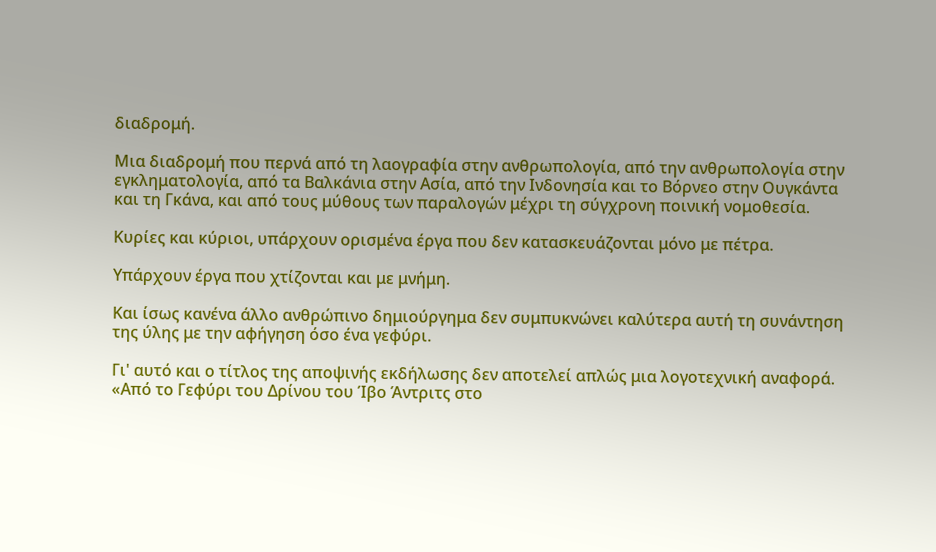διαδρομή.

Μια διαδρομή που περνά από τη λαογραφία στην ανθρωπολογία, από την ανθρωπολογία στην εγκληματολογία, από τα Βαλκάνια στην Ασία, από την Ινδονησία και το Βόρνεο στην Ουγκάντα και τη Γκάνα, και από τους μύθους των παραλογών μέχρι τη σύγχρονη ποινική νομοθεσία.

Κυρίες και κύριοι, υπάρχουν ορισμένα έργα που δεν κατασκευάζονται μόνο με πέτρα.

Υπάρχουν έργα που χτίζονται και με μνήμη.

Και ίσως κανένα άλλο ανθρώπινο δημιούργημα δεν συμπυκνώνει καλύτερα αυτή τη συνάντηση της ύλης με την αφήγηση όσο ένα γεφύρι.

Γι' αυτό και ο τίτλος της αποψινής εκδήλωσης δεν αποτελεί απλώς μια λογοτεχνική αναφορά. «Από το Γεφύρι του Δρίνου του Ίβο Άντριτς στο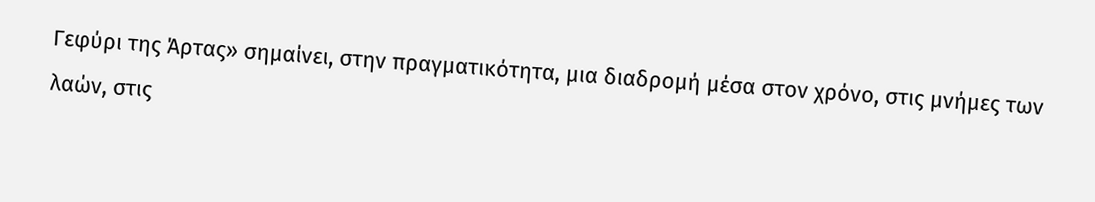Γεφύρι της Άρτας» σημαίνει, στην πραγματικότητα, μια διαδρομή μέσα στον χρόνο, στις μνήμες των λαών, στις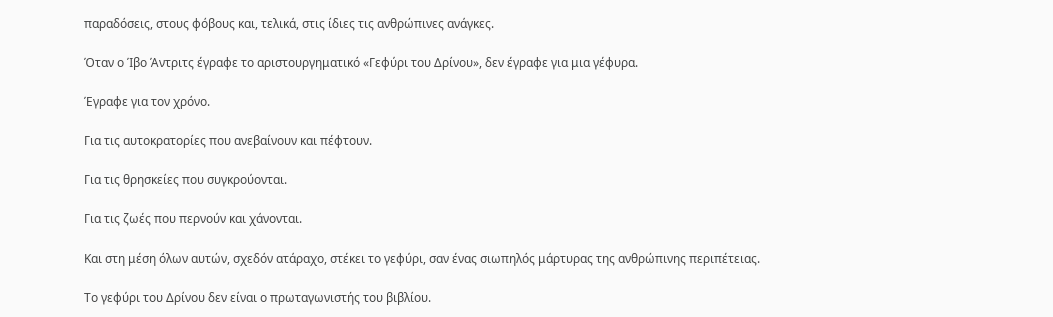παραδόσεις, στους φόβους και, τελικά, στις ίδιες τις ανθρώπινες ανάγκες.

Όταν ο Ίβο Άντριτς έγραφε το αριστουργηματικό «Γεφύρι του Δρίνου», δεν έγραφε για μια γέφυρα.

Έγραφε για τον χρόνο.

Για τις αυτοκρατορίες που ανεβαίνουν και πέφτουν.

Για τις θρησκείες που συγκρούονται.

Για τις ζωές που περνούν και χάνονται.

Και στη μέση όλων αυτών, σχεδόν ατάραχο, στέκει το γεφύρι, σαν ένας σιωπηλός μάρτυρας της ανθρώπινης περιπέτειας.

Το γεφύρι του Δρίνου δεν είναι ο πρωταγωνιστής του βιβλίου.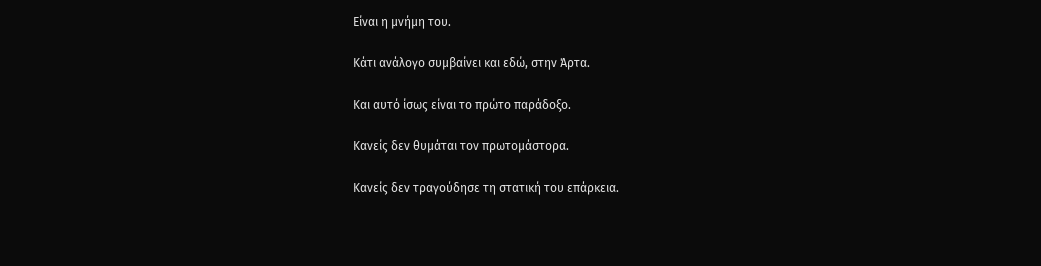Είναι η μνήμη του.

Κάτι ανάλογο συμβαίνει και εδώ, στην Άρτα.

Και αυτό ίσως είναι το πρώτο παράδοξο.

Κανείς δεν θυμάται τον πρωτομάστορα.

Κανείς δεν τραγούδησε τη στατική του επάρκεια.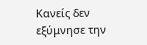Κανείς δεν εξύμνησε την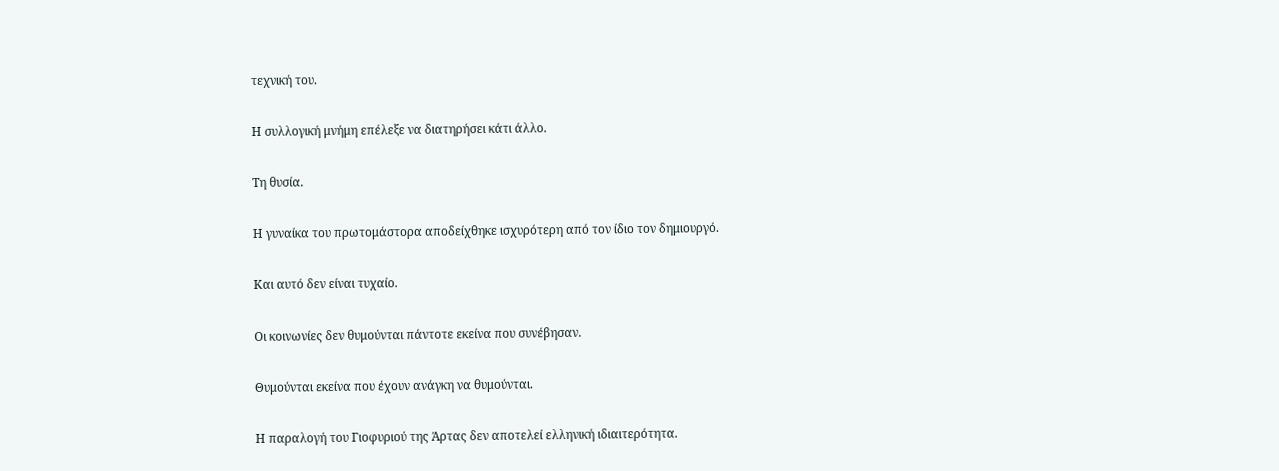τεχνική του.

Η συλλογική μνήμη επέλεξε να διατηρήσει κάτι άλλο.

Τη θυσία.

Η γυναίκα του πρωτομάστορα αποδείχθηκε ισχυρότερη από τον ίδιο τον δημιουργό.

Και αυτό δεν είναι τυχαίο.

Οι κοινωνίες δεν θυμούνται πάντοτε εκείνα που συνέβησαν.

Θυμούνται εκείνα που έχουν ανάγκη να θυμούνται.

Η παραλογή του Γιοφυριού της Άρτας δεν αποτελεί ελληνική ιδιαιτερότητα.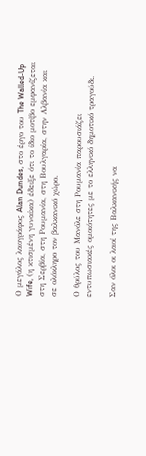Ο μεγάλος λαογράφος Alan Dundes, στο έργο του The Walled-Up Wife, (η κτισμένη γυναίκα) έδειξε ότι το ίδιο μοτίβο εμφανίζεται στη Σερβία, στη Ρουμανία, στη Βουλγαρία, στην Αλβανία και σε ολόκληρο τον βαλκανικό χώρο.

Ο θρύλος του Μανόλε στη Ρουμανία παρουσιάζει εντυπωσιακές ομοιότητες με το ελληνικό δημοτικό τραγούδι.

Σαν όλοι οι λαοί της Βαλκανικής να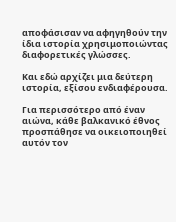αποφάσισαν να αφηγηθούν την ίδια ιστορία χρησιμοποιώντας διαφορετικές γλώσσες.

Και εδώ αρχίζει μια δεύτερη ιστορία, εξίσου ενδιαφέρουσα.

Για περισσότερο από έναν αιώνα, κάθε βαλκανικό έθνος προσπάθησε να οικειοποιηθεί αυτόν τον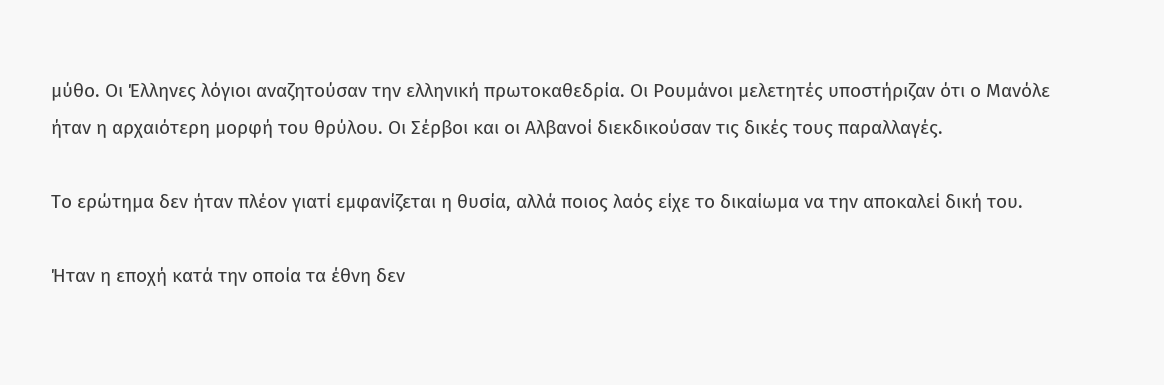μύθο. Οι Έλληνες λόγιοι αναζητούσαν την ελληνική πρωτοκαθεδρία. Οι Ρουμάνοι μελετητές υποστήριζαν ότι ο Μανόλε ήταν η αρχαιότερη μορφή του θρύλου. Οι Σέρβοι και οι Αλβανοί διεκδικούσαν τις δικές τους παραλλαγές.

Το ερώτημα δεν ήταν πλέον γιατί εμφανίζεται η θυσία, αλλά ποιος λαός είχε το δικαίωμα να την αποκαλεί δική του.

Ήταν η εποχή κατά την οποία τα έθνη δεν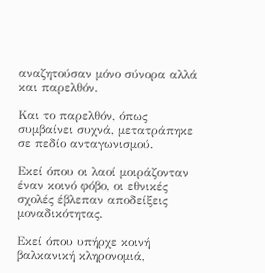αναζητούσαν μόνο σύνορα αλλά και παρελθόν.

Και το παρελθόν, όπως συμβαίνει συχνά, μετατράπηκε σε πεδίο ανταγωνισμού.

Εκεί όπου οι λαοί μοιράζονταν έναν κοινό φόβο, οι εθνικές σχολές έβλεπαν αποδείξεις μοναδικότητας.

Εκεί όπου υπήρχε κοινή βαλκανική κληρονομιά,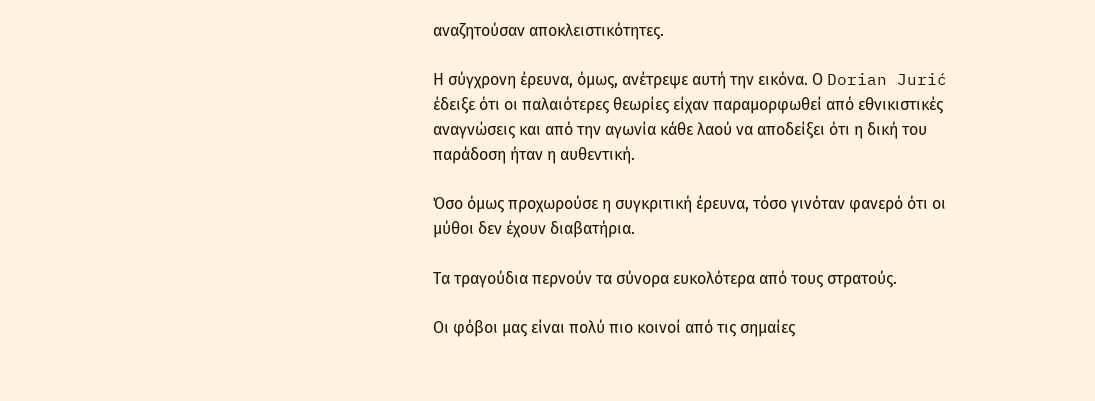αναζητούσαν αποκλειστικότητες.

Η σύγχρονη έρευνα, όμως, ανέτρεψε αυτή την εικόνα. Ο Dorian Jurić έδειξε ότι οι παλαιότερες θεωρίες είχαν παραμορφωθεί από εθνικιστικές αναγνώσεις και από την αγωνία κάθε λαού να αποδείξει ότι η δική του παράδοση ήταν η αυθεντική.

Όσο όμως προχωρούσε η συγκριτική έρευνα, τόσο γινόταν φανερό ότι οι μύθοι δεν έχουν διαβατήρια.

Τα τραγούδια περνούν τα σύνορα ευκολότερα από τους στρατούς.

Οι φόβοι μας είναι πολύ πιο κοινοί από τις σημαίες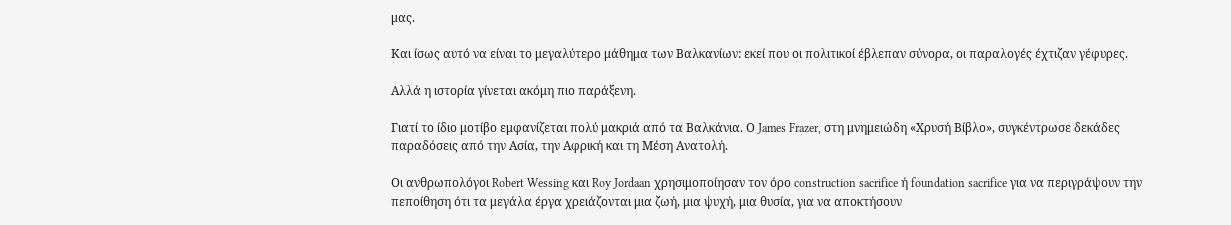μας.

Και ίσως αυτό να είναι το μεγαλύτερο μάθημα των Βαλκανίων: εκεί που οι πολιτικοί έβλεπαν σύνορα, οι παραλογές έχτιζαν γέφυρες.

Αλλά η ιστορία γίνεται ακόμη πιο παράξενη.

Γιατί το ίδιο μοτίβο εμφανίζεται πολύ μακριά από τα Βαλκάνια. Ο James Frazer, στη μνημειώδη «Χρυσή Βίβλο», συγκέντρωσε δεκάδες παραδόσεις από την Ασία, την Αφρική και τη Μέση Ανατολή.

Οι ανθρωπολόγοι Robert Wessing και Roy Jordaan χρησιμοποίησαν τον όρο construction sacrifice ή foundation sacrifice για να περιγράψουν την πεποίθηση ότι τα μεγάλα έργα χρειάζονται μια ζωή, μια ψυχή, μια θυσία, για να αποκτήσουν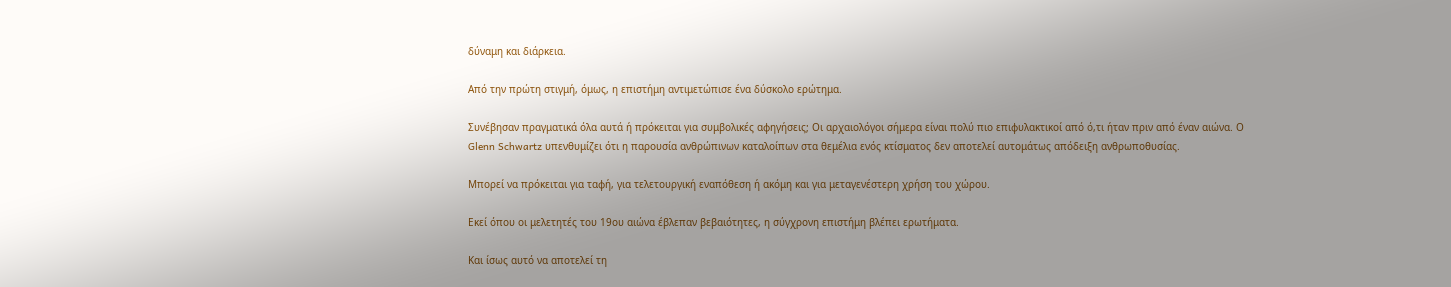δύναμη και διάρκεια.

Από την πρώτη στιγμή, όμως, η επιστήμη αντιμετώπισε ένα δύσκολο ερώτημα.

Συνέβησαν πραγματικά όλα αυτά ή πρόκειται για συμβολικές αφηγήσεις; Οι αρχαιολόγοι σήμερα είναι πολύ πιο επιφυλακτικοί από ό,τι ήταν πριν από έναν αιώνα. Ο Glenn Schwartz υπενθυμίζει ότι η παρουσία ανθρώπινων καταλοίπων στα θεμέλια ενός κτίσματος δεν αποτελεί αυτομάτως απόδειξη ανθρωποθυσίας.

Μπορεί να πρόκειται για ταφή, για τελετουργική εναπόθεση ή ακόμη και για μεταγενέστερη χρήση του χώρου.

Εκεί όπου οι μελετητές του 19ου αιώνα έβλεπαν βεβαιότητες, η σύγχρονη επιστήμη βλέπει ερωτήματα.

Και ίσως αυτό να αποτελεί τη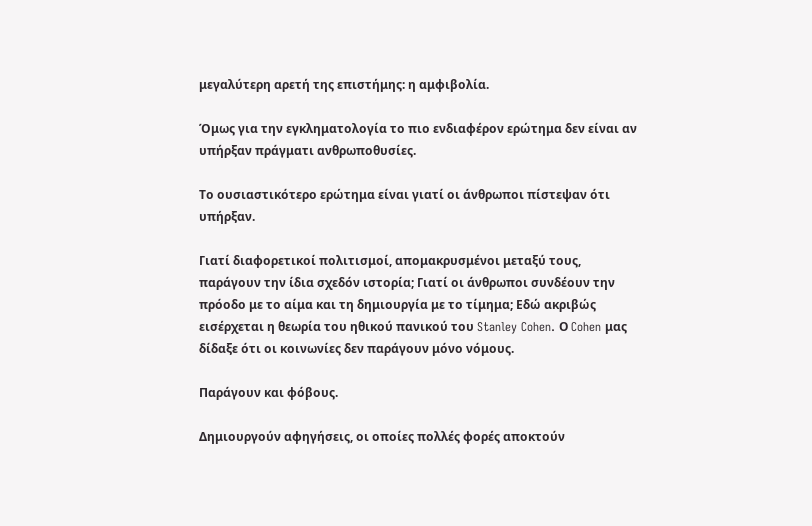μεγαλύτερη αρετή της επιστήμης: η αμφιβολία.

Όμως για την εγκληματολογία το πιο ενδιαφέρον ερώτημα δεν είναι αν υπήρξαν πράγματι ανθρωποθυσίες.

Το ουσιαστικότερο ερώτημα είναι γιατί οι άνθρωποι πίστεψαν ότι υπήρξαν.

Γιατί διαφορετικοί πολιτισμοί, απομακρυσμένοι μεταξύ τους, παράγουν την ίδια σχεδόν ιστορία; Γιατί οι άνθρωποι συνδέουν την πρόοδο με το αίμα και τη δημιουργία με το τίμημα; Εδώ ακριβώς εισέρχεται η θεωρία του ηθικού πανικού του Stanley Cohen. Ο Cohen μας δίδαξε ότι οι κοινωνίες δεν παράγουν μόνο νόμους.

Παράγουν και φόβους.

Δημιουργούν αφηγήσεις, οι οποίες πολλές φορές αποκτούν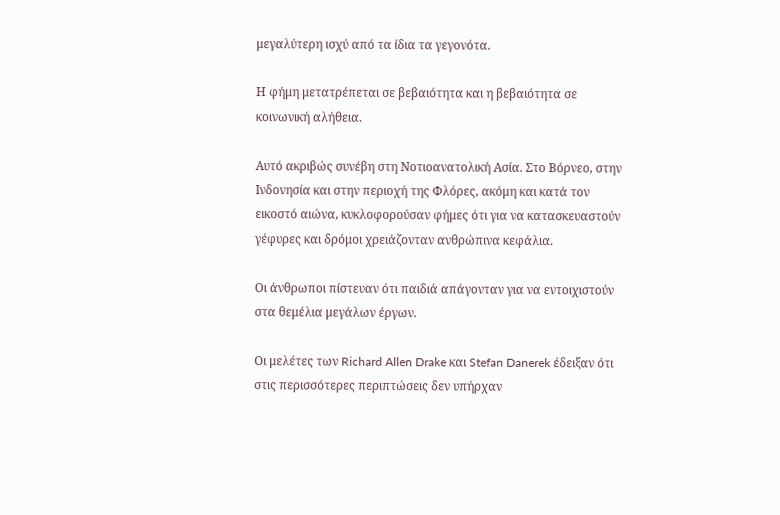μεγαλύτερη ισχύ από τα ίδια τα γεγονότα.

Η φήμη μετατρέπεται σε βεβαιότητα και η βεβαιότητα σε κοινωνική αλήθεια.

Αυτό ακριβώς συνέβη στη Νοτιοανατολική Ασία. Στο Βόρνεο, στην Ινδονησία και στην περιοχή της Φλόρες, ακόμη και κατά τον εικοστό αιώνα, κυκλοφορούσαν φήμες ότι για να κατασκευαστούν γέφυρες και δρόμοι χρειάζονταν ανθρώπινα κεφάλια.

Οι άνθρωποι πίστευαν ότι παιδιά απάγονταν για να εντοιχιστούν στα θεμέλια μεγάλων έργων.

Οι μελέτες των Richard Allen Drake και Stefan Danerek έδειξαν ότι στις περισσότερες περιπτώσεις δεν υπήρχαν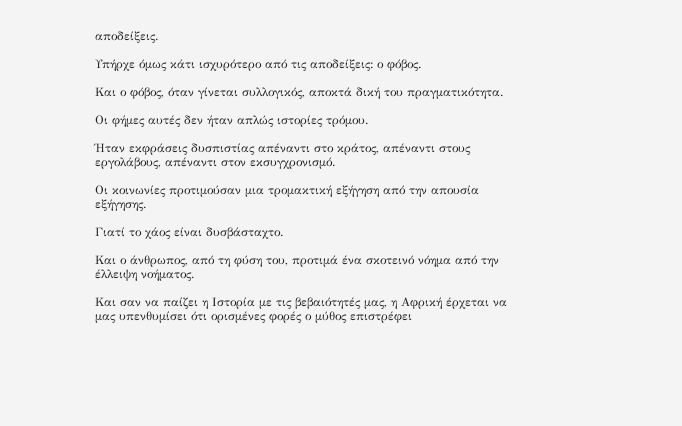αποδείξεις.

Υπήρχε όμως κάτι ισχυρότερο από τις αποδείξεις: ο φόβος.

Και ο φόβος, όταν γίνεται συλλογικός, αποκτά δική του πραγματικότητα.

Οι φήμες αυτές δεν ήταν απλώς ιστορίες τρόμου.

Ήταν εκφράσεις δυσπιστίας απέναντι στο κράτος, απέναντι στους εργολάβους, απέναντι στον εκσυγχρονισμό.

Οι κοινωνίες προτιμούσαν μια τρομακτική εξήγηση από την απουσία εξήγησης.

Γιατί το χάος είναι δυσβάσταχτο.

Και ο άνθρωπος, από τη φύση του, προτιμά ένα σκοτεινό νόημα από την έλλειψη νοήματος.

Και σαν να παίζει η Ιστορία με τις βεβαιότητές μας, η Αφρική έρχεται να μας υπενθυμίσει ότι ορισμένες φορές ο μύθος επιστρέφει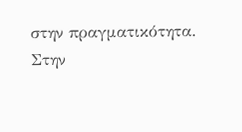στην πραγματικότητα. Στην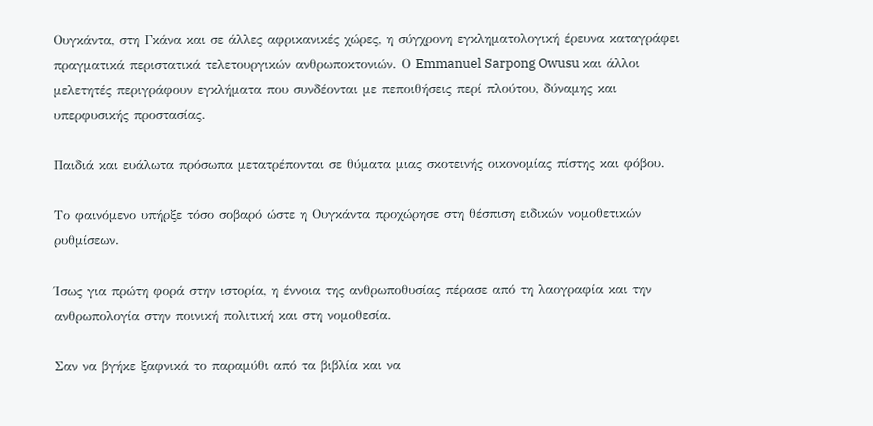Ουγκάντα, στη Γκάνα και σε άλλες αφρικανικές χώρες, η σύγχρονη εγκληματολογική έρευνα καταγράφει πραγματικά περιστατικά τελετουργικών ανθρωποκτονιών. Ο Emmanuel Sarpong Owusu και άλλοι μελετητές περιγράφουν εγκλήματα που συνδέονται με πεποιθήσεις περί πλούτου, δύναμης και υπερφυσικής προστασίας.

Παιδιά και ευάλωτα πρόσωπα μετατρέπονται σε θύματα μιας σκοτεινής οικονομίας πίστης και φόβου.

Το φαινόμενο υπήρξε τόσο σοβαρό ώστε η Ουγκάντα προχώρησε στη θέσπιση ειδικών νομοθετικών ρυθμίσεων.

Ίσως για πρώτη φορά στην ιστορία, η έννοια της ανθρωποθυσίας πέρασε από τη λαογραφία και την ανθρωπολογία στην ποινική πολιτική και στη νομοθεσία.

Σαν να βγήκε ξαφνικά το παραμύθι από τα βιβλία και να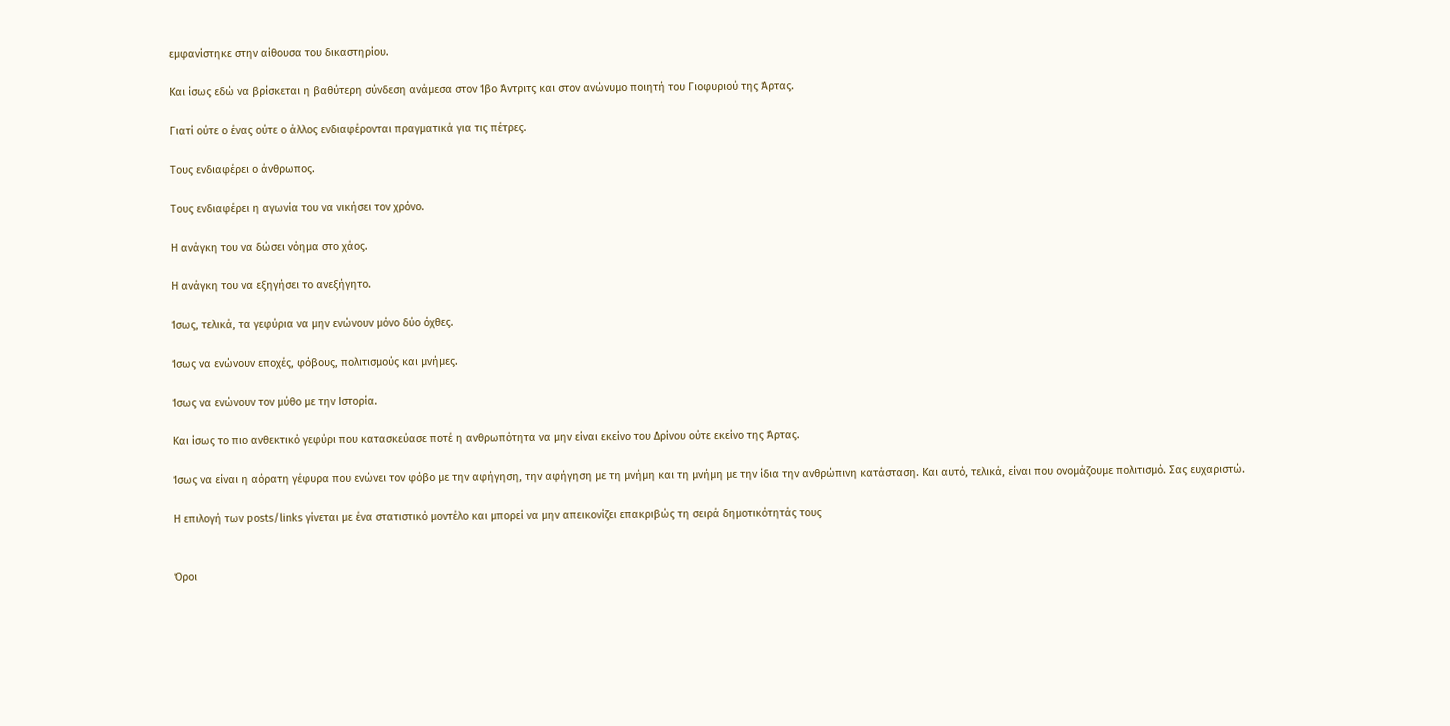εμφανίστηκε στην αίθουσα του δικαστηρίου.

Και ίσως εδώ να βρίσκεται η βαθύτερη σύνδεση ανάμεσα στον Ίβο Άντριτς και στον ανώνυμο ποιητή του Γιοφυριού της Άρτας.

Γιατί ούτε ο ένας ούτε ο άλλος ενδιαφέρονται πραγματικά για τις πέτρες.

Τους ενδιαφέρει ο άνθρωπος.

Τους ενδιαφέρει η αγωνία του να νικήσει τον χρόνο.

Η ανάγκη του να δώσει νόημα στο χάος.

Η ανάγκη του να εξηγήσει το ανεξήγητο.

Ίσως, τελικά, τα γεφύρια να μην ενώνουν μόνο δύο όχθες.

Ίσως να ενώνουν εποχές, φόβους, πολιτισμούς και μνήμες.

Ίσως να ενώνουν τον μύθο με την Ιστορία.

Και ίσως το πιο ανθεκτικό γεφύρι που κατασκεύασε ποτέ η ανθρωπότητα να μην είναι εκείνο του Δρίνου ούτε εκείνο της Άρτας.

Ίσως να είναι η αόρατη γέφυρα που ενώνει τον φόβο με την αφήγηση, την αφήγηση με τη μνήμη και τη μνήμη με την ίδια την ανθρώπινη κατάσταση. Και αυτό, τελικά, είναι που ονομάζουμε πολιτισμό. Σας ευχαριστώ.

Η επιλογή των posts/links γίνεται με ένα στατιστικό μοντέλο και μπορεί να μην απεικονίζει επακριβώς τη σειρά δημοτικότητάς τους


Όροι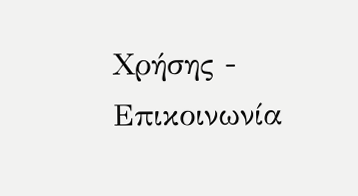Χρήσης - Επικοινωνία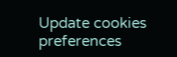Update cookies preferences